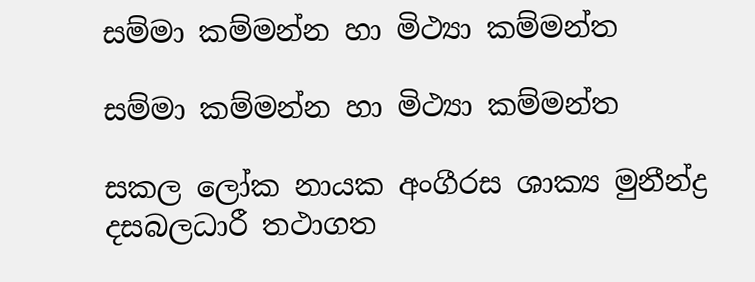සම්මා කම්මන්න හා මිථ්‍යා කම්මන්ත

සම්මා කම්මන්න හා මිථ්‍යා කම්මන්ත

සකල ලෝක නායක අංගීරස ශාක්‍ය මුනීන්ද්‍ර දසබලධාරී තථාගත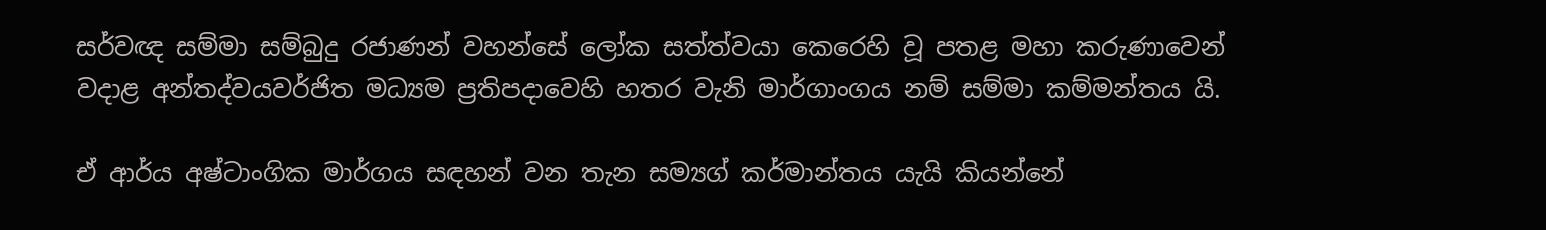සර්වඥ සම්මා සම්බුදු රජාණන් වහන්සේ ලෝක සත්ත්වයා කෙරෙහි වූ පතළ මහා කරුණාවෙන් වදාළ අන්තද්වයවර්ජිත මධ්‍යම ප්‍රතිපදාවෙහි හතර වැනි මාර්ගාංගය නම් සම්මා කම්මන්තය යි.

ඒ ආර්ය අෂ්ටාංගික මාර්ගය සඳහන් වන තැන සම්‍යග් කර්මාන්තය යැයි කියන්නේ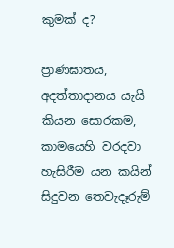කුමක් ද?

ප්‍රාණඝාතය, අදත්තාදානය යැයි කියන සොරකම, කාමයෙහි වරදවා හැසිරීම යන කයින් සිදුවන තෙවැදෑරුම්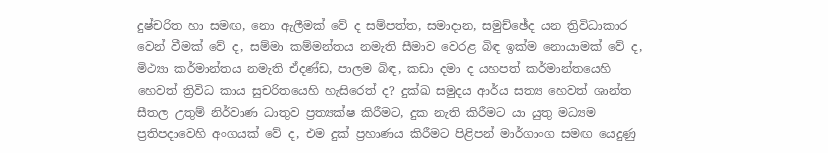දුෂ්චරිත හා සමඟ, නො ඇලීමක් වේ ද සම්පත්ත, සමාදාන, සමුච්ඡේද යන ත්‍රිවිධාකාර වෙන් වීමක් වේ ද, සම්මා කම්මන්තය නමැති සීමාව වෙරළ බිඳ ඉක්ම නොයාමක් වේ ද, මිථ්‍යා කර්මාන්තය නමැති ඒදණ්ඩ, පාලම බිඳ, කඩා දමා ද යහපත් කර්මාන්තයෙහි හෙවත් ත්‍රිවිධ කාය සුචරිතයෙහි හැසිරෙත් ද? දුක්ඛ සමුදය ආර්ය සත්‍ය හෙවත් ශාන්ත සීතල උතුම් නිර්වාණ ධාතුව ප්‍රත්‍යක්ෂ කිරීමට, දුක නැති කිරීමට යා යුතු මධ්‍යම ප්‍රතිපදාවෙහි අංගයක් වේ ද, එම දුක් ප්‍රහාණය කිරීමට පිළිපන් මාර්ගාංග සමඟ යෙදුණු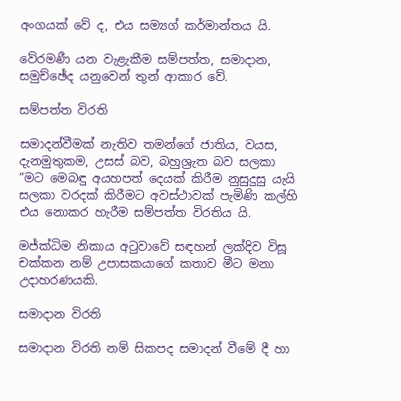අංගයක් වේ ද, එය සම්‍යග් කර්මාන්තය යි.

වේරමණී යන වැළැකීම සම්පත්ත, සමාදාන, සමුච්ඡේද යනුවෙන් තුන් ආකාර වේ.

සම්පත්ත විරති

සමාදන්වීමක් නැතිව තමන්ගේ ජාතිය, වයස, දැනමුතුකම, උසස් බව, බහුශ්‍රැත බව සලකා “මට මෙබඳු අයහපත් දෙයක් කිරීම නුසුදුසු යැයි සලකා වරදක් කිරීමට අවස්ථාවක් පැමිණි කල්හි එය නොකර හැරීම සම්පත්ත විරතිය යි.

මජ්ක්‍ධිම නිකාය අටුවාවේ සඳහන් ලක්දිව විසූ චක්කන නම් උපාසකයාගේ කතාව මීට මනා උදාහරණයකි.

සමාදාන විරති

සමාදාන විරති නම් සිකපද සමාදන් වීමේ දී හා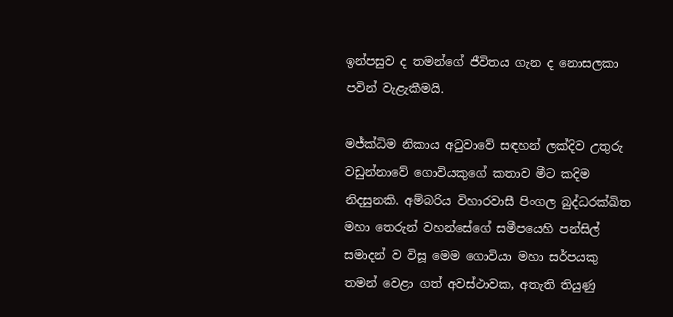ඉන්පසුව ද තමන්ගේ ජීවිතය ගැන ද නොසලකා පවින් වැළැකීමයි.

මජ්ක්‍ධිම නිකාය අටුවාවේ සඳහන් ලක්දිව උතුරු වඩුන්නාවේ ගොවියකුගේ කතාව මීට කදිම නිදසුනකි. අම්බරිය විහාරවාසී පිංගල බුද්ධරක්ඛිත මහා තෙරුන් වහන්සේගේ සමීපයෙහි පන්සිල් සමාදන් ව විසූ මෙම ගොවියා මහා සර්පයකු තමන් වෙළා ගත් අවස්ථාවක, අතැති තියුණු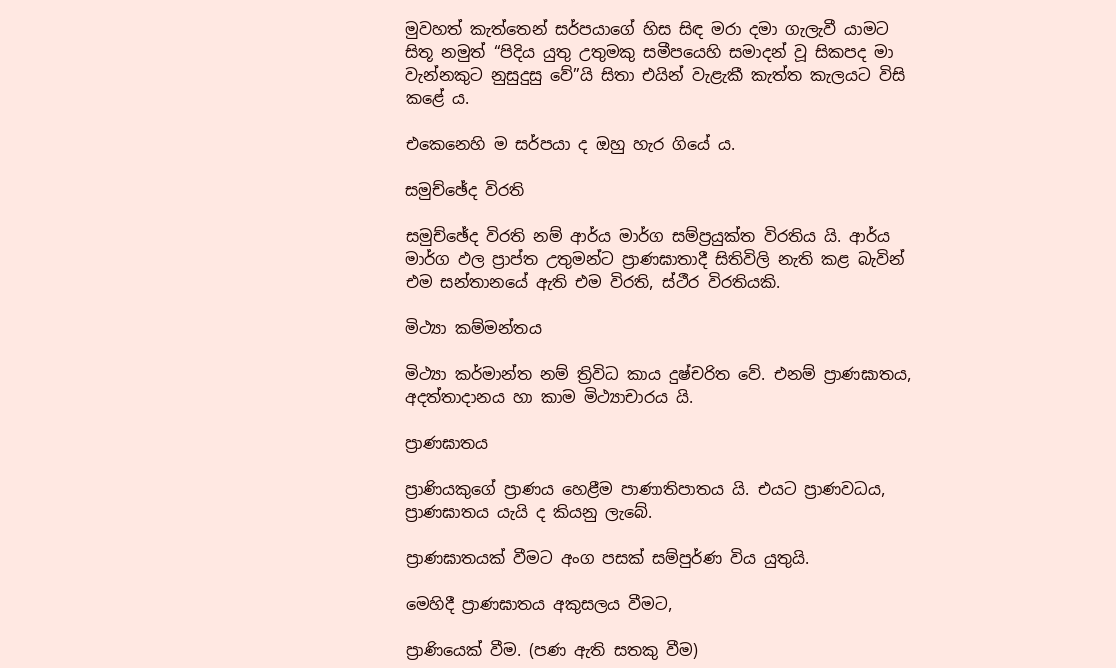මුවහත් කැත්තෙන් සර්පයාගේ හිස සිඳ මරා දමා ගැලැවී යාමට සිතූ නමුත් “පිදිය යුතු උතුමකු සමීපයෙහි සමාදන් වූ සිකපද මා වැන්නකුට නුසුදුසු වේ”යි සිතා එයින් වැළැකී කැත්ත කැලයට විසි කළේ ය.

එකෙනෙහි ම සර්පයා ද ඔහු හැර ගියේ ය.

සමුච්ඡේද විරති

සමුච්ඡේද විරති නම් ආර්ය මාර්ග සම්ප්‍රයුක්ත විරතිය යි. ආර්ය මාර්ග ඵල ප්‍රාප්ත උතුමන්ට ප්‍රාණඝාතාදී සිතිවිලි නැති කළ බැවින් එම සන්තානයේ ඇති එම විරති, ස්ථීර විරතියකි.

මිථ්‍යා කම්මන්තය

මිථ්‍යා කර්මාන්ත නම් ත්‍රිවිධ කාය දුෂ්චරිත වේ. එනම් ප්‍රාණඝාතය, අදත්තාදානය හා කාම මිථ්‍යාචාරය යි.

ප්‍රාණඝාතය

ප්‍රාණියකුගේ ප්‍රාණය හෙළීම පාණාතිපාතය යි. එයට ප්‍රාණවධය, ප්‍රාණඝාතය යැයි ද කියනු ලැබේ.

ප්‍රාණඝාතයක් වීමට අංග පසක් සම්පුර්ණ විය යුතුයි.

මෙහිදී ප්‍රාණඝාතය අකුසලය වීමට,

ප්‍රාණියෙක් වීම. (පණ ඇති සතකු වීම)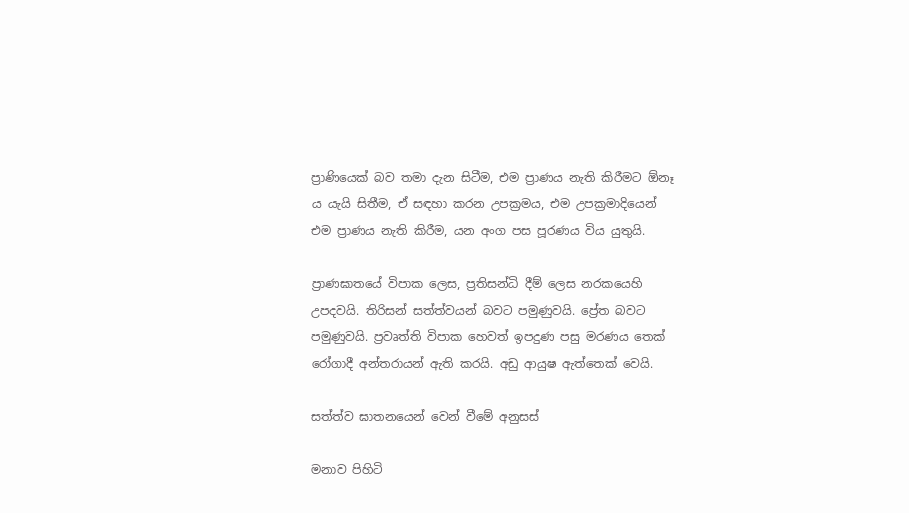ප්‍රාණියෙක් බව තමා දැන සිටීම, එම ප්‍රාණය නැති කිරීමට ඕනෑ ය යැයි සිතීම, ඒ සඳහා කරන උපක්‍රමය, එම උපක්‍රමාදියෙන් එම ප්‍රාණය නැති කිරීම, යන අංග පස පූරණය විය යුතුයි.

ප්‍රාණඝාතයේ විපාක ලෙස, ප්‍රතිසන්ධි දීම් ලෙස නරකයෙහි උපදවයි. තිරිසන් සත්ත්වයන් බවට පමුණුවයි. ප්‍රේත බවට පමුණුවයි. ප්‍රවෘත්ති විපාක හෙවත් ඉපදුණ පසු මරණය තෙක් රෝගාදී අන්තරායන් ඇති කරයි. අඩු ආයුෂ ඇත්තෙක් වෙයි.

සත්ත්ව ඝාතනයෙන් වෙන් වීමේ අනුසස්

මනාව පිහිටි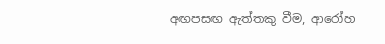අඟපසඟ ඇත්තකු වීම, ආරෝහ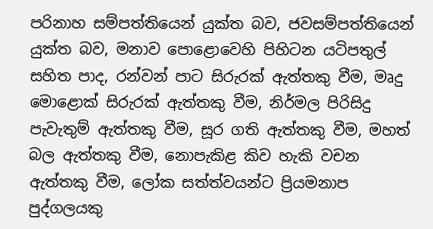පරිනාහ සම්පත්තියෙන් යුක්ත බව, ජවසම්පත්තියෙන් යුක්ත බව, මනාව පොළොවෙහි පිහිටන යටිපතුල් සහිත පාද, රන්වන් පාට සිරුරක් ඇත්තකු වීම, මෘදු මොළොක් සිරුරක් ඇත්තකු වීම, නිර්මල පිරිසිදු පැවැතුම් ඇත්තකු වීම, සූර ගති ඇත්තකු වීම, මහත් බල ඇත්තකු වීම, නොපැකිළ කිව හැකි වචන ඇත්තකු වීම, ලෝක සත්ත්වයන්ට ප්‍රියමනාප පුද්ගලයකු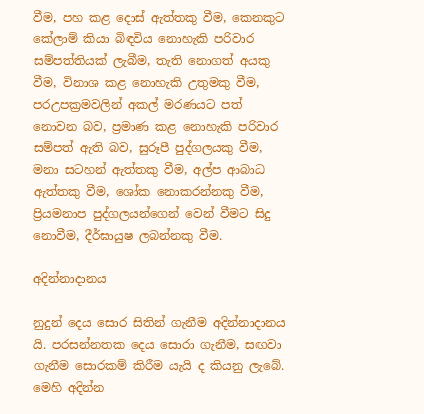වීම, පහ කළ දොස් ඇත්තකු වීම, කෙනකුට කේලාම් කියා බිඳවිය නොහැකි පරිවාර සම්පත්තියක් ලැබීම, තැති නොගත් අයකු වීම, විනාශ කළ නොහැකි උතුමකු වීම, පරඋපක්‍රමවලින් අකල් මරණයට පත් නොවන බව, ප්‍රමාණ කළ නොහැකි පරිවාර සම්පත් ඇති බව, සුරූපී පුද්ගලයකු වීම, මනා සටහන් ඇත්තකු වීම, අල්ප ආබාධ ඇත්තකු වීම, ශෝක නොකරන්නකු වීම, ප්‍රියමනාප පුද්ගලයන්ගෙන් වෙන් වීමට සිදු නොවීම, දීර්ඝායුෂ ලබන්නකු වීම.

අදින්නාදානය

නුදුන් දෙය සොර සිතින් ගැනීම අදින්නාදානය යි. පරසන්නතක දෙය සොරා ගැනීම, සඟවා ගැනීම සොරකම් කිරීම යැයි ද කියනු ලැබේ. මෙහි අදින්න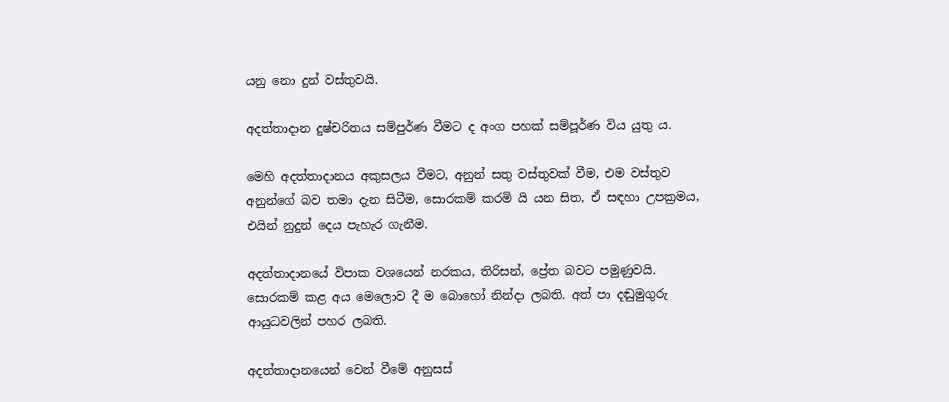යනු නො දුන් වස්තුවයි.

අදත්තාදාන දුෂ්චරිතය සම්පුර්ණ වීමට ද අංග පහක් සම්පූර්ණ විය යුතු ය.

මෙහි අදත්තාදානය අකුසලය වීමට, අනුන් සතු වස්තුවක් වීම, එම වස්තුව අනුන්ගේ බව තමා දැන සිටීම, සොරකම් කරමි යි යන සිත, ඒ සඳහා උපක්‍රමය, එයින් නුදුන් දෙය පැහැර ගැනීම.

අදත්තාදානයේ විපාක වශයෙන් නරකය, තිරිසන්, ප්‍රේත බවට පමුණුවයි. සොරකම් කළ අය මෙලොව දී ම බොහෝ නින්දා ලබති. අත් පා දඬුමුගුරු ආයුධවලින් පහර ලබති.

අදත්තාදානයෙන් වෙන් වීමේ අනුසස්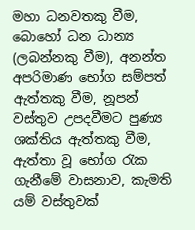මහා ධනවතකු වීම, බොහෝ ධන ධාන්‍ය (ලබන්නකු වීම), අනන්ත අපරිමාණ භෝග සම්පත් ඇත්තකු වීම, නූපන් වස්තුව උපදවීමට පුණ්‍ය ශක්තිය ඇත්තකු වීම, ඇත්තා වූ භෝග රැක ගැනීමේ වාසනාව, කැමති යම් වස්තුවක්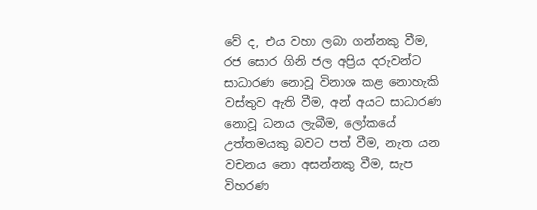වේ ද, එය වහා ලබා ගන්නකු වීම, රජ සොර ගිනි ජල අප්‍රිය දරුවන්ට සාධාරණ නොවූ විනාශ කළ නොහැකි වස්තුව ඇති වීම, අන් අයට සාධාරණ නොවූ ධනය ලැබීම, ලෝකයේ උත්තමයකු බවට පත් වීම, නැත යන වචනය නො අසන්නකු වීම, සැප විහරණ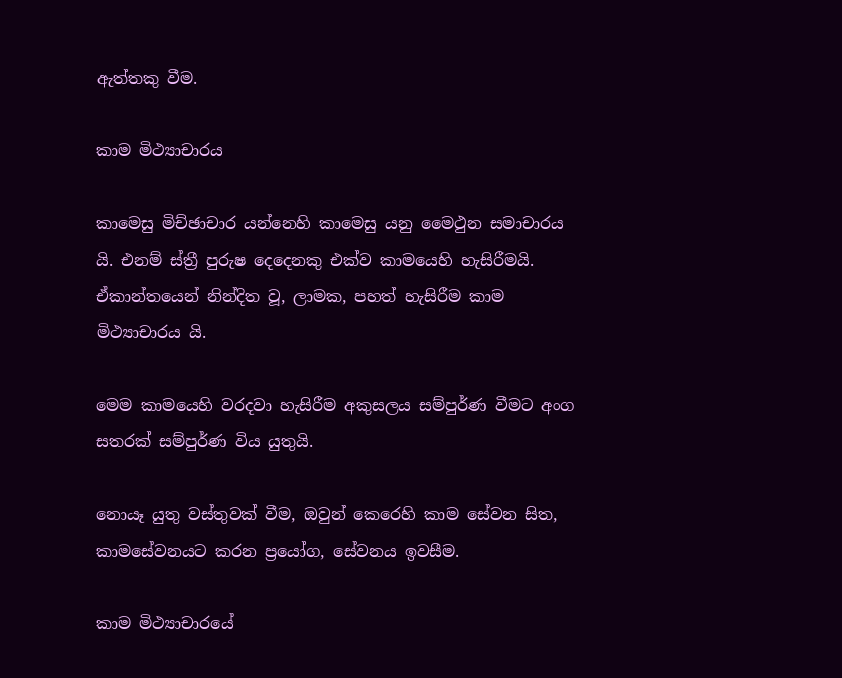ඇත්තකු වීම.

කාම මිථ්‍යාචාරය

කාමෙසු මිච්ඡාචාර යන්නෙහි කාමෙසු යනු මෛථුන සමාචාරය යි. එනම් ස්ත්‍රී පුරුෂ දෙදෙනකු එක්ව කාමයෙහි හැසිරීමයි. ඒකාන්තයෙන් නින්දිත වූ, ලාමක, පහත් හැසිරීම කාම මිථ්‍යාචාරය යි.

මෙම කාමයෙහි වරදවා හැසිරීම අකුසලය සම්පුර්ණ වීමට අංග සතරක් සම්පුර්ණ විය යුතුයි.

නොයෑ යුතු වස්තුවක් වීම, ඔවුන් කෙරෙහි කාම සේවන සිත, කාමසේවනයට කරන ප්‍රයෝග, සේවනය ඉවසීම.

කාම මිථ්‍යාචාරයේ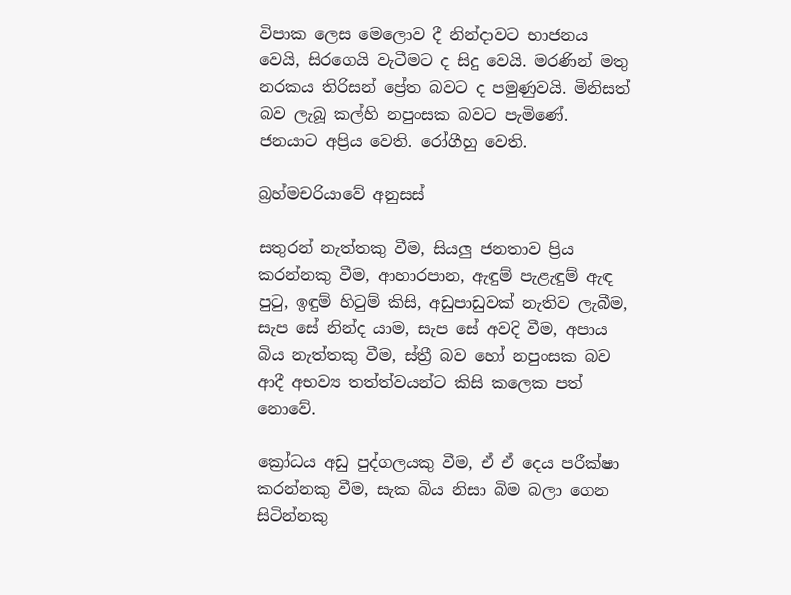විපාක ලෙස මෙලොව දී නින්දාවට භාජනය වෙයි, සිරගෙයි වැටීමට ද සිදු වෙයි. මරණින් මතු නරකය තිරිසන් ප්‍රේත බවට ද පමුණුවයි. මිනිසත් බව ලැබූ කල්හි නපුංසක බවට පැමිණේ. ජනයාට අප්‍රිය වෙති. රෝගීහු වෙති.

බ්‍රහ්මචරියාවේ අනුසස්

සතුරන් නැත්තකු වීම, සියලු ජනතාව ප්‍රිය කරන්නකු වීම, ආහාරපාන, ඇඳුම් පැළැඳුම් ඇඳ පුටු, ඉඳුම් හිටුම් කිසි, අඩුපාඩුවක් නැතිව ලැබීම, සැප සේ නින්ද යාම, සැප සේ අවදි වීම, අපාය බිය නැත්තකු වීම, ස්ත්‍රී බව හෝ නපුංසක බව ආදී අභව්‍ය තත්ත්වයන්ට කිසි කලෙක පත් නොවේ.

ක්‍රෝධය අඩු පුද්ගලයකු වීම, ඒ ඒ දෙය පරීක්ෂා කරන්නකු වීම, සැක බිය නිසා බිම බලා ගෙන සිටින්නකු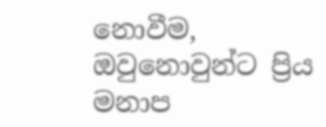නොවීම, ඔවුනොවුන්ට ප්‍රිය මනාප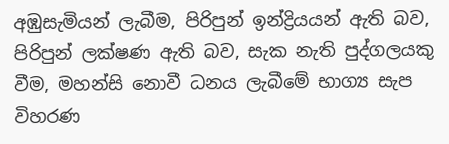අඹුසැමියන් ලැබීම, පිරිපුන් ඉන්ද්‍රියයන් ඇති බව, පිරිපුන් ලක්ෂණ ඇති බව, සැක නැති පුද්ගලයකු වීම, මහන්සි නොවී ධනය ලැබීමේ භාග්‍ය සැප විහරණ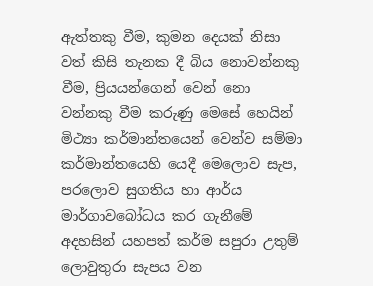ඇත්තකු වීම, කුමන දෙයක් නිසා වත් කිසි තැනක දී බිය නොවන්නකු වීම, ප්‍රියයන්ගෙන් වෙන් නො වන්නකු වීම කරුණු මෙසේ හෙයින් මිථ්‍යා කර්මාන්තයෙන් වෙන්ව සම්මා කර්මාන්තයෙහි යෙදී මෙලොව සැප, පරලොව සුගතිය හා ආර්ය මාර්ගාවබෝධය කර ගැනීමේ අදහසින් යහපත් කර්ම සපුරා උතුම් ලොවුතුරා සැපය වන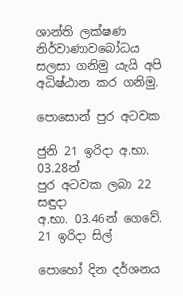ශාන්ති ලක්ෂණ නිර්වාණාවබෝධය සලසා ගනිමු යැයි අපි අධිෂ්ඨාන කර ගනිමු.

පොසොන් පුර අටවක

ජුනි 21 ඉරිදා අ.භා. 03.28න්
පුර අටවක ලබා 22 සඳුදා
අ.භා. 03.46න් ගෙවේ.
21 ඉරිදා සිල්

පොහෝ දින දර්ශනය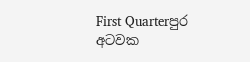First Quarterපුර අටවක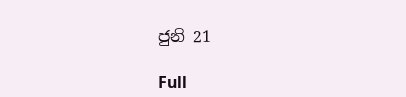ජුනි 21

Full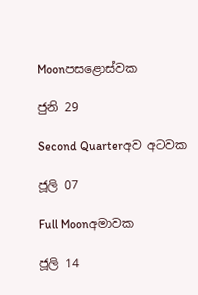Moonපසළොස්වක

ජුනි 29

Second Quarterඅව අටවක

ජූලි 07

Full Moonඅමාවක

ජූලි 14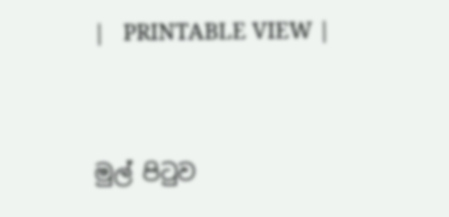|   PRINTABLE VIEW |




මුල් පිටුව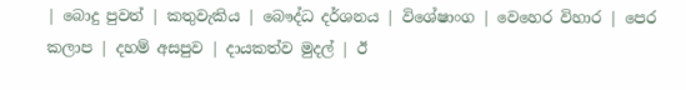| බොදු පුවත් | කතුවැකිය | බෞද්ධ දර්ශනය | විශේෂාංග | වෙහෙර විහාර | පෙර කලාප | දහම් අසපුව | දායකත්ව මුදල් | ඊ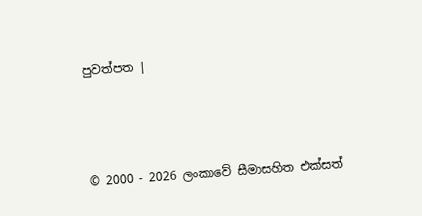පුවත්පත |



© 2000 - 2026 ලංකාවේ සීමාසහිත එක්සත්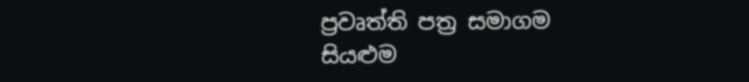ප්‍රවෘත්ති පත්‍ර සමාගම
සියළුම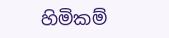හිමිකම්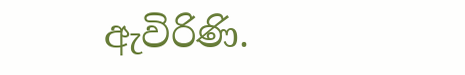ඇවිරිණි.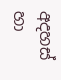අදහස් හා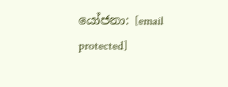යෝජනා: [email protected]